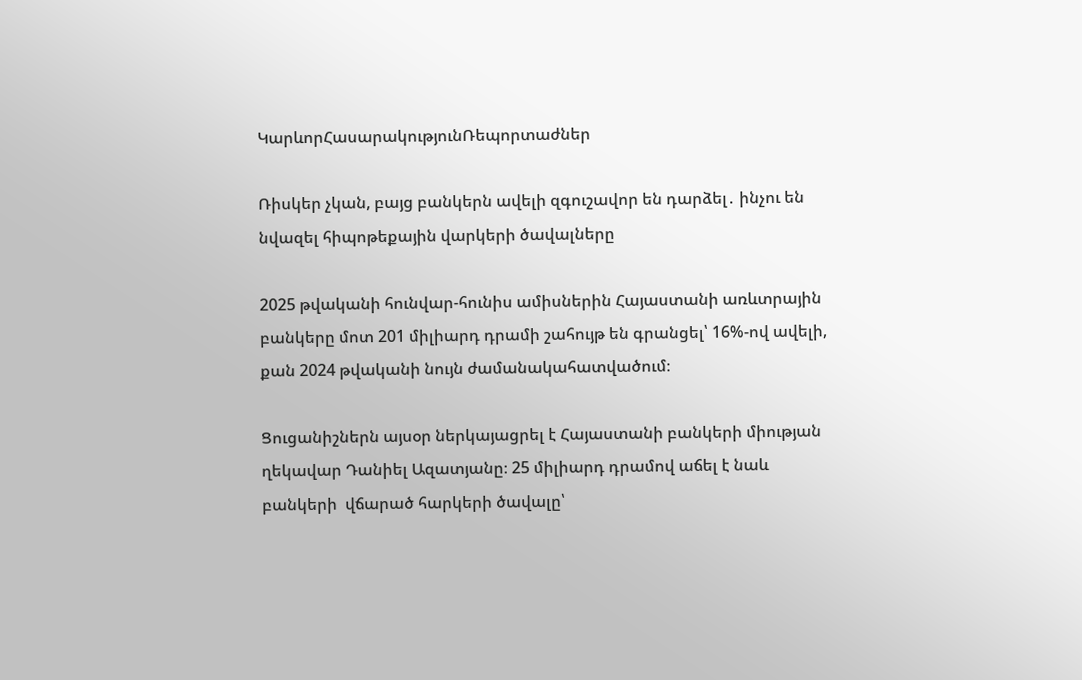ԿարևորՀասարակությունՌեպորտաժներ

Ռիսկեր չկան, բայց բանկերն ավելի զգուշավոր են դարձել․ ինչու են նվազել հիպոթեքային վարկերի ծավալները

2025 թվականի հունվար-հունիս ամիսներին Հայաստանի առևտրային բանկերը մոտ 201 միլիարդ դրամի շահույթ են գրանցել՝ 16%-ով ավելի, քան 2024 թվականի նույն ժամանակահատվածում։

Ցուցանիշներն այսօր ներկայացրել է Հայաստանի բանկերի միության ղեկավար Դանիել Ազատյանը։ 25 միլիարդ դրամով աճել է նաև բանկերի  վճարած հարկերի ծավալը՝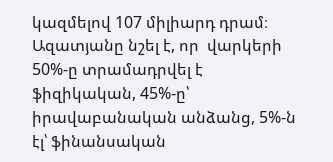կազմելով 107 միլիարդ դրամ։ Ազատյանը նշել է, որ  վարկերի 50%-ը տրամադրվել է ֆիզիկական, 45%-ը՝ իրավաբանական անձանց, 5%-ն էլ՝ ֆինանսական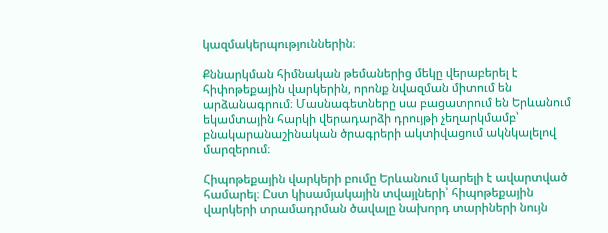կազմակերպություններին։

Քննարկման հիմնական թեմաներից մեկը վերաբերել է հիփոթեքային վարկերին, որոնք նվազման միտում են արձանագրում։ Մասնագետները սա բացատրում են Երևանում եկամտային հարկի վերադարձի դրույթի չեղարկմամբ՝ բնակարանաշինական ծրագրերի ակտիվացում ակնկալելով մարզերում։

Հիպոթեքային վարկերի բումը Երևանում կարելի է ավարտված համարել։ Ըստ կիսամյակային տվայլների՝ հիպոթեքային վարկերի տրամադրման ծավալը նախորդ տարիների նույն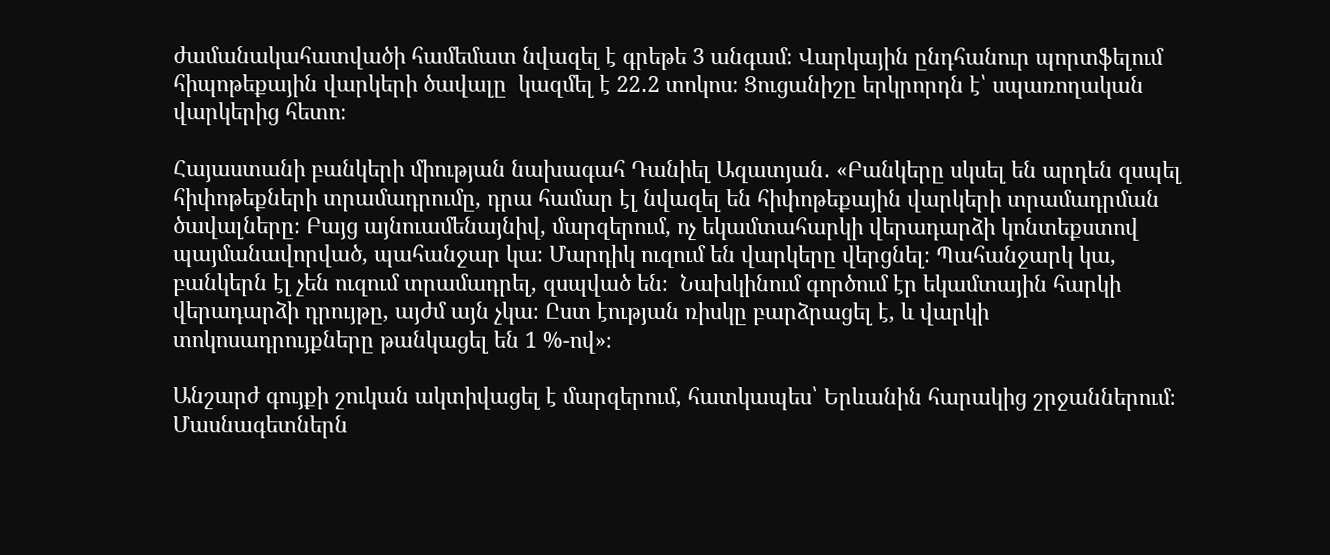ժամանակահատվածի համեմատ նվազել է գրեթե 3 անգամ։ Վարկային ընդհանուր պորտֆելում  հիպոթեքային վարկերի ծավալը  կազմել է 22․2 տոկոս։ Ցուցանիշը երկրորդն է՝ սպառողական վարկերից հետո։

Հայաստանի բանկերի միության նախագահ Դանիել Ազատյան․ «Բանկերը սկսել են արդեն զսպել հիփոթեքների տրամադրումը, դրա համար էլ նվազել են հիփոթեքային վարկերի տրամադրման ծավալները։ Բայց այնուամենայնիվ, մարզերում, ոչ եկամտահարկի վերադարձի կոնտեքստով պայմանավորված, պահանջար կա։ Մարդիկ ուզում են վարկերը վերցնել։ Պահանջարկ կա, բանկերն էլ չեն ուզում տրամադրել, զսպված են։  Նախկինում գործում էր եկամտային հարկի վերադարձի դրույթը, այժմ այն չկա։ Ըստ էության ռիսկը բարձրացել է, և վարկի տոկոսադրույքները թանկացել են 1 %-ով»։

Անշարժ գույքի շուկան ակտիվացել է մարզերում, հատկապես՝ Երևանին հարակից շրջաններում։  Մասնագետներն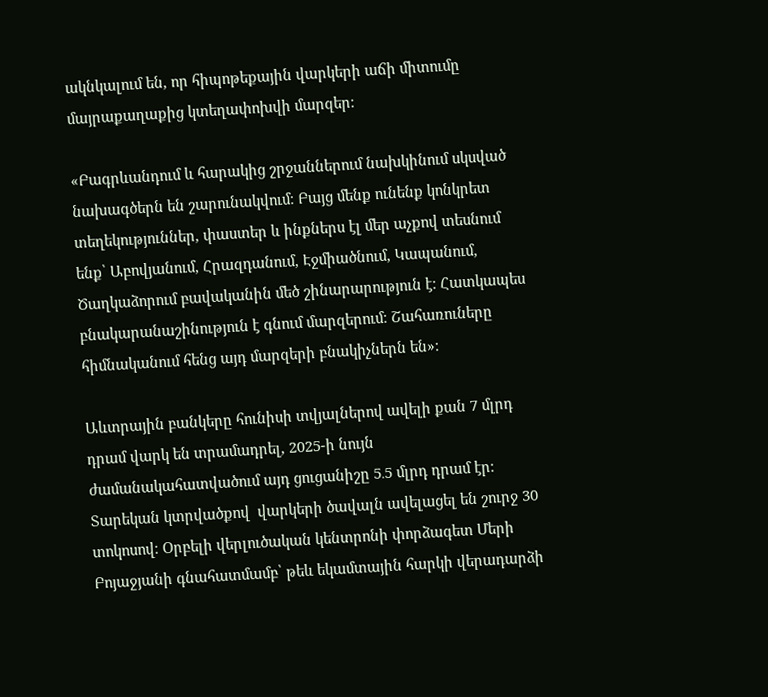ակնկալում են, որ հիպոթեքային վարկերի աճի միտումը մայրաքաղաքից կտեղափոխվի մարզեր։

«Բագրևանդում և հարակից շրջաններում նախկինում սկսված նախագծերն են շարունակվում։ Բայց մենք ունենք կոնկրետ տեղեկություններ, փաստեր և ինքներս էլ մեր աչքով տեսնում ենք՝ Աբովյանում, Հրազդանում, Էջմիածնում, Կապանում, Ծաղկաձորում բավականին մեծ շինարարություն է։ Հատկապես բնակարանաշինություն է գնում մարզերում։ Շահառուները  հիմնականում հենց այդ մարզերի բնակիչներն են»։

Աևտրային բանկերը հունիսի տվյալներով ավելի քան 7 մլրդ դրամ վարկ են տրամադրել, 2025-ի նույն ժամանակահատվածում այդ ցուցանիշը 5․5 մլրդ դրամ էր։ Տարեկան կտրվածքով  վարկերի ծավալն ավելացել են շուրջ 30 տոկոսով։ Օրբելի վերլուծական կենտրոնի փորձագետ Մերի Բոյաջյանի գնահատմամբ՝ թեև եկամտային հարկի վերադարձի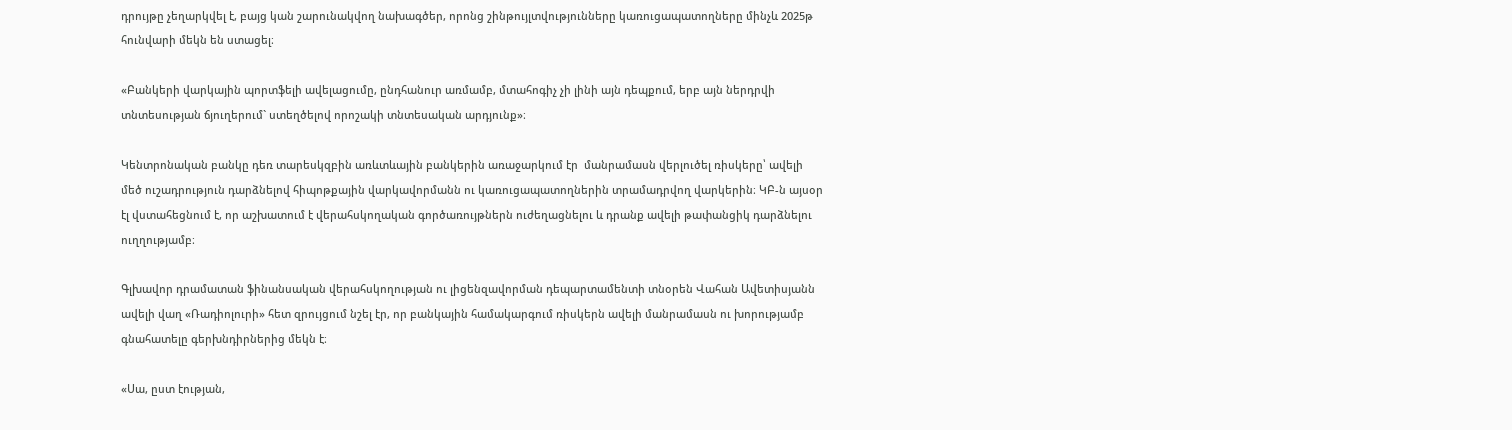դրույթը չեղարկվել է, բայց կան շարունակվող նախագծեր, որոնց շինթույլտվությունները կառուցապատողները մինչև 2025թ հունվարի մեկն են ստացել։

«Բանկերի վարկային պորտֆելի ավելացումը, ընդհանուր առմամբ, մտահոգիչ չի լինի այն դեպքում, երբ այն ներդրվի տնտեսության ճյուղերում` ստեղծելով որոշակի տնտեսական արդյունք»։

Կենտրոնական բանկը դեռ տարեսկզբին առևտևային բանկերին առաջարկում էր  մանրամասն վերլուծել ռիսկերը՝ ավելի մեծ ուշադրություն դարձնելով հիպոթքային վարկավորմանն ու կառուցապատողներին տրամադրվող վարկերին։ ԿԲ-ն այսօր էլ վստահեցնում է, որ աշխատում է վերահսկողական գործառույթներն ուժեղացնելու և դրանք ավելի թափանցիկ դարձնելու  ուղղությամբ։

Գլխավոր դրամատան ֆինանսական վերահսկողության ու լիցենզավորման դեպարտամենտի տնօրեն Վահան Ավետիսյանն ավելի վաղ «Ռադիոլուրի» հետ զրույցում նշել էր, որ բանկային համակարգում ռիսկերն ավելի մանրամասն ու խորությամբ գնահատելը գերխնդիրներից մեկն է։

«Սա, ըստ էության,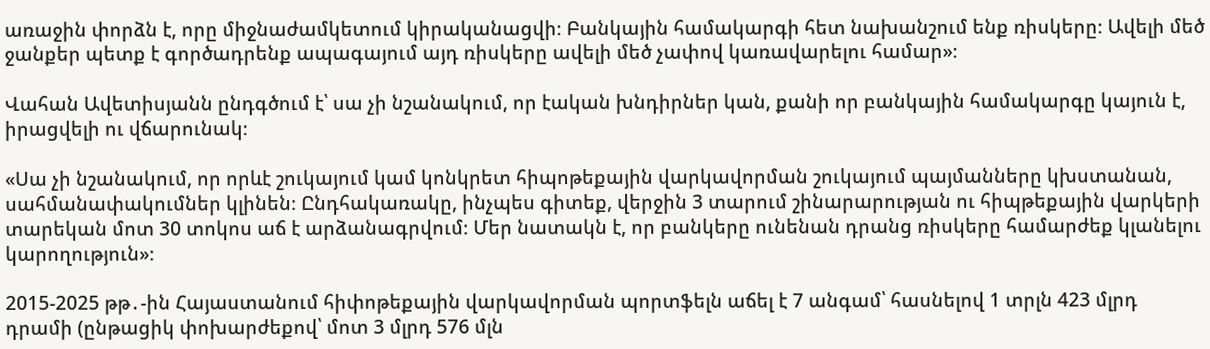առաջին փորձն է, որը միջնաժամկետում կիրականացվի։ Բանկային համակարգի հետ նախանշում ենք ռիսկերը։ Ավելի մեծ ջանքեր պետք է գործադրենք ապագայում այդ ռիսկերը ավելի մեծ չափով կառավարելու համար»։

Վահան Ավետիսյանն ընդգծում է՝ սա չի նշանակում, որ էական խնդիրներ կան, քանի որ բանկային համակարգը կայուն է, իրացվելի ու վճարունակ։

«Սա չի նշանակում, որ որևէ շուկայում կամ կոնկրետ հիպոթեքային վարկավորման շուկայում պայմանները կխստանան, սահմանափակումներ կլինեն։ Ընդհակառակը, ինչպես գիտեք, վերջին 3 տարում շինարարության ու հիպթեքային վարկերի տարեկան մոտ 30 տոկոս աճ է արձանագրվում։ Մեր նատակն է, որ բանկերը ունենան դրանց ռիսկերը համարժեք կլանելու կարողություն»։

2015-2025 թթ․-ին Հայաստանում հիփոթեքային վարկավորման պորտֆելն աճել է 7 անգամ՝ հասնելով 1 տրլն 423 մլրդ դրամի (ընթացիկ փոխարժեքով՝ մոտ 3 մլրդ 576 մլն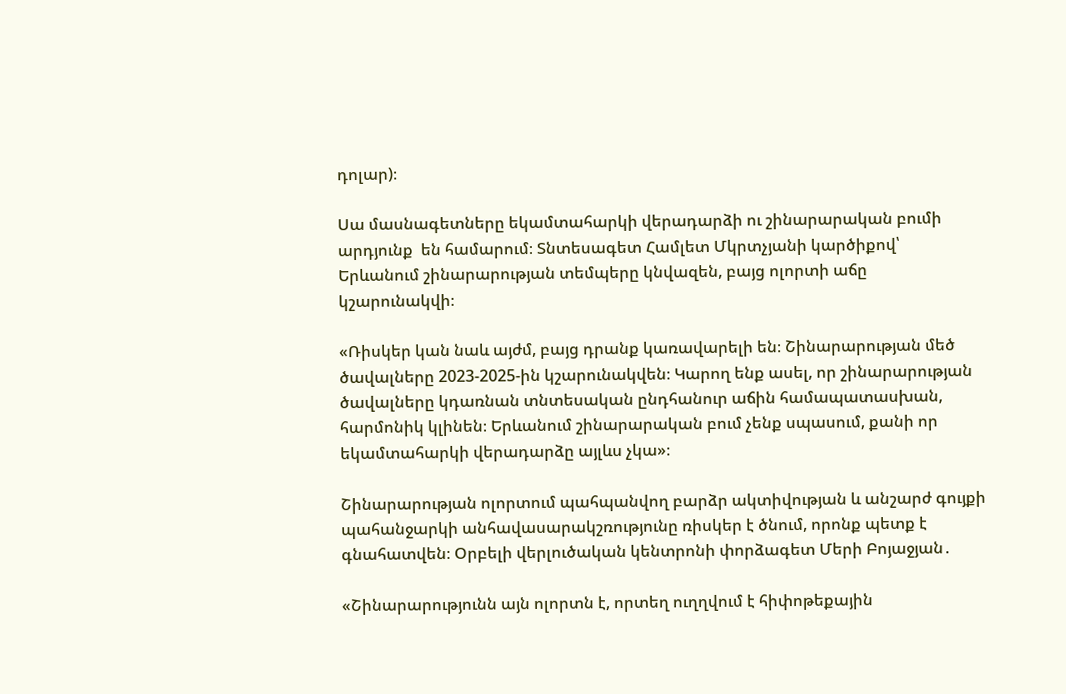դոլար)։

Սա մասնագետները եկամտահարկի վերադարձի ու շինարարական բումի արդյունք  են համարում։ Տնտեսագետ Համլետ Մկրտչյանի կարծիքով՝ Երևանում շինարարության տեմպերը կնվազեն, բայց ոլորտի աճը կշարունակվի։

«Ռիսկեր կան նաև այժմ, բայց դրանք կառավարելի են։ Շինարարության մեծ ծավալները 2023-2025-ին կշարունակվեն։ Կարող ենք ասել, որ շինարարության ծավալները կդառնան տնտեսական ընդհանուր աճին համապատասխան, հարմոնիկ կլինեն։ Երևանում շինարարական բում չենք սպասում, քանի որ եկամտահարկի վերադարձը այլևս չկա»։

Շինարարության ոլորտում պահպանվող բարձր ակտիվության և անշարժ գույքի պահանջարկի անհավասարակշռությունը ռիսկեր է ծնում, որոնք պետք է գնահատվեն։ Օրբելի վերլուծական կենտրոնի փորձագետ Մերի Բոյաջյան․

«Շինարարությունն այն ոլորտն է, որտեղ ուղղվում է հիփոթեքային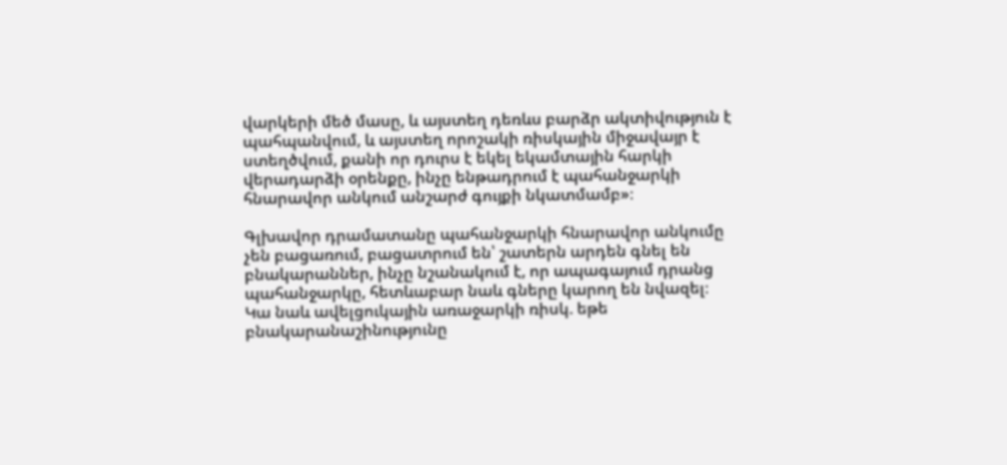վարկերի մեծ մասը, և այստեղ դեռևս բարձր ակտիվություն է պահպանվում, և այստեղ որոշակի ռիսկային միջավայր է ստեղծվում, քանի որ դուրս է եկել եկամտային հարկի վերադարձի օրենքը, ինչը ենթադրում է պահանջարկի հնարավոր անկում անշարժ գույքի նկատմամբ»։

Գլխավոր դրամատանը պահանջարկի հնարավոր անկումը չեն բացառում, բացատրում են՝ շատերն արդեն գնել են բնակարաններ, ինչը նշանակում է, որ ապագայում դրանց պահանջարկը, հետևաբար նաև գները կարող են նվազել։ Կա նաև ավելցուկային առաջարկի ռիսկ. եթե բնակարանաշինությունը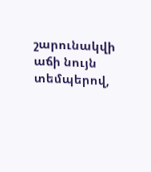շարունակվի աճի նույն տեմպերով,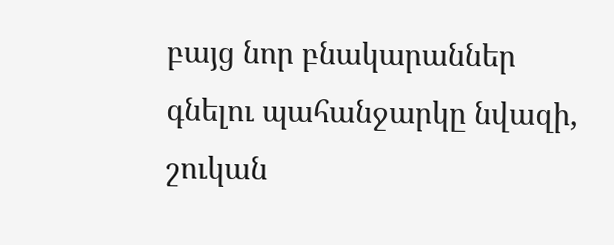բայց նոր բնակարաններ գնելու պահանջարկը նվազի, շուկան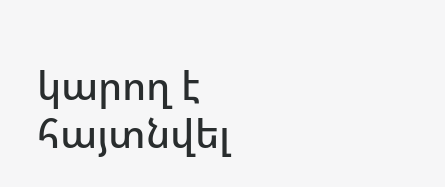կարող է հայտնվել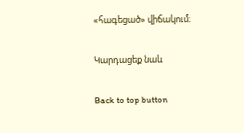«հագեցած» վիճակում։

Կարդացեք նաև

Back to top button